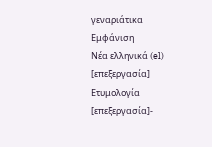γεναριάτικα
Εμφάνιση
Νέα ελληνικά (el)
[επεξεργασία]
Ετυμολογία
[επεξεργασία]-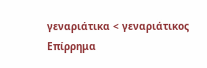γεναριάτικα < γεναριάτικος
Επίρρημα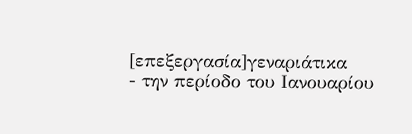[επεξεργασία]γεναριάτικα
- την περίοδο του Ιανουαρίου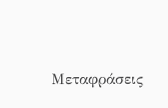Μεταφράσεις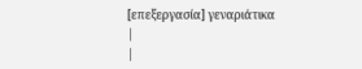[επεξεργασία] γεναριάτικα
|
|